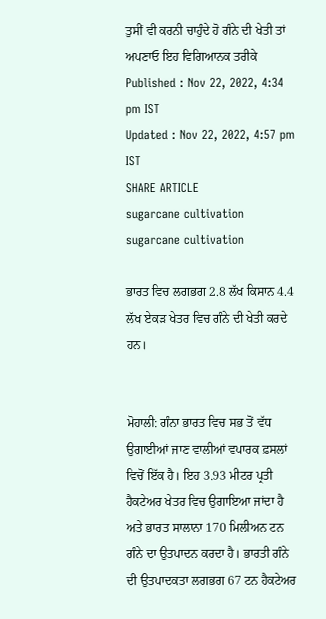ਤੁਸੀਂ ਵੀ ਕਰਨੀ ਚਾਹੁੰਦੇ ਹੋ ਗੰਨੇ ਦੀ ਖੇਤੀ ਤਾਂ ਅਪਣਾਓ ਇਹ ਵਿਗਿਆਨਕ ਤਰੀਕੇ
Published : Nov 22, 2022, 4:34 pm IST
Updated : Nov 22, 2022, 4:57 pm IST
SHARE ARTICLE
sugarcane cultivation
sugarcane cultivation

ਭਾਰਤ ਵਿਚ ਲਗਭਗ 2.8 ਲੱਖ ਕਿਸਾਨ 4.4 ਲੱਖ ਏਕੜ ਖੇਤਰ ਵਿਚ ਗੰਨੇ ਦੀ ਖੇਤੀ ਕਰਦੇ ਹਨ।


ਮੋਹਾਲੀ: ਗੰਨਾ ਭਾਰਤ ਵਿਚ ਸਭ ਤੋਂ ਵੱਧ ਉਗਾਈਆਂ ਜਾਣ ਵਾਲੀਆਂ ਵਪਾਰਕ ਫ਼ਸਲਾਂ ਵਿਚੋਂ ਇੱਕ ਹੈ। ਇਹ 3.93 ਮੀਟਰ ਪ੍ਰਤੀ ਹੈਕਟੇਅਰ ਖੇਤਰ ਵਿਚ ਉਗਾਇਆ ਜਾਂਦਾ ਹੈ ਅਤੇ ਭਾਰਤ ਸਾਲਾਨਾ 170 ਮਿਲੀਅਨ ਟਨ ਗੰਨੇ ਦਾ ਉਤਪਾਦਨ ਕਰਦਾ ਹੈ। ਭਾਰਤੀ ਗੰਨੇ ਦੀ ਉਤਪਾਦਕਤਾ ਲਗਭਗ 67 ਟਨ ਹੈਕਟੇਅਰ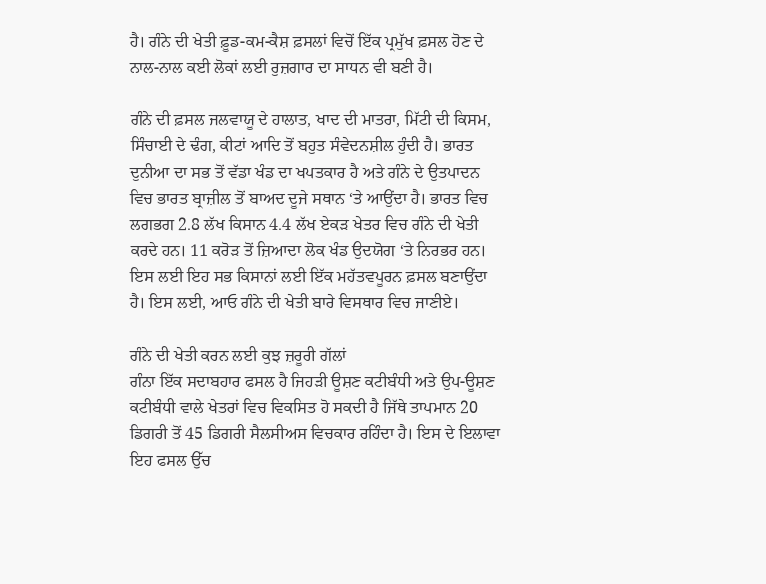ਹੈ। ਗੰਨੇ ਦੀ ਖੇਤੀ ਫ਼ੂਡ-ਕਮ-ਕੈਸ਼ ਫ਼ਸਲਾਂ ਵਿਚੋਂ ਇੱਕ ਪ੍ਰਮੁੱਖ ਫ਼ਸਲ ਹੋਣ ਦੇ ਨਾਲ-ਨਾਲ ਕਈ ਲੋਕਾਂ ਲਈ ਰੁਜ਼ਗਾਰ ਦਾ ਸਾਧਨ ਵੀ ਬਣੀ ਹੈ।

ਗੰਨੇ ਦੀ ਫ਼ਸਲ ਜਲਵਾਯੂ ਦੇ ਹਾਲਾਤ, ਖਾਦ ਦੀ ਮਾਤਰਾ, ਮਿੱਟੀ ਦੀ ਕਿਸਮ, ਸਿੰਚਾਈ ਦੇ ਢੰਗ, ਕੀਟਾਂ ਆਦਿ ਤੋਂ ਬਹੁਤ ਸੰਵੇਦਨਸ਼ੀਲ ਹੁੰਦੀ ਹੈ। ਭਾਰਤ ਦੁਨੀਆ ਦਾ ਸਭ ਤੋਂ ਵੱਡਾ ਖੰਡ ਦਾ ਖਪਤਕਾਰ ਹੈ ਅਤੇ ਗੰਨੇ ਦੇ ਉਤਪਾਦਨ ਵਿਚ ਭਾਰਤ ਬ੍ਰਾਜ਼ੀਲ ਤੋਂ ਬਾਅਦ ਦੂਜੇ ਸਥਾਨ ‘ਤੇ ਆਉਂਦਾ ਹੈ। ਭਾਰਤ ਵਿਚ ਲਗਭਗ 2.8 ਲੱਖ ਕਿਸਾਨ 4.4 ਲੱਖ ਏਕੜ ਖੇਤਰ ਵਿਚ ਗੰਨੇ ਦੀ ਖੇਤੀ ਕਰਦੇ ਹਨ। 11 ਕਰੋੜ ਤੋਂ ਜ਼ਿਆਦਾ ਲੋਕ ਖੰਡ ਉਦਯੋਗ ‘ਤੇ ਨਿਰਭਰ ਹਨ। ਇਸ ਲਈ ਇਹ ਸਭ ਕਿਸਾਨਾਂ ਲਈ ਇੱਕ ਮਹੱਤਵਪੂਰਨ ਫ਼ਸਲ ਬਣਾਉਂਦਾ ਹੈ। ਇਸ ਲਈ, ਆਓ ਗੰਨੇ ਦੀ ਖੇਤੀ ਬਾਰੇ ਵਿਸਥਾਰ ਵਿਚ ਜਾਣੀਏ।

ਗੰਨੇ ਦੀ ਖੇਤੀ ਕਰਨ ਲਈ ਕੁਝ ਜ਼ਰੂਰੀ ਗੱਲਾਂ
ਗੰਨਾ ਇੱਕ ਸਦਾਬਹਾਰ ਫਸਲ ਹੈ ਜਿਹੜੀ ਊਸ਼ਣ ਕਟੀਬੰਧੀ ਅਤੇ ਉਪ-ਊਸ਼ਣ ਕਟੀਬੰਧੀ ਵਾਲੇ ਖੇਤਰਾਂ ਵਿਚ ਵਿਕਸਿਤ ਹੋ ਸਕਦੀ ਹੈ ਜਿੱਥੇ ਤਾਪਮਾਨ 20 ਡਿਗਰੀ ਤੋਂ 45 ਡਿਗਰੀ ਸੈਲਸੀਅਸ ਵਿਚਕਾਰ ਰਹਿੰਦਾ ਹੈ। ਇਸ ਦੇ ਇਲਾਵਾ ਇਹ ਫਸਲ ਉੱਚ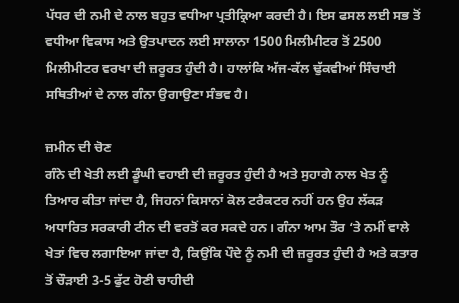ਪੱਧਰ ਦੀ ਨਮੀ ਦੇ ਨਾਲ ਬਹੁਤ ਵਧੀਆ ਪ੍ਰਤੀਕ੍ਰਿਆ ਕਰਦੀ ਹੈ। ਇਸ ਫਸਲ ਲਈ ਸਭ ਤੋਂ ਵਧੀਆ ਵਿਕਾਸ ਅਤੇ ਉਤਪਾਦਨ ਲਈ ਸਾਲਾਨਾ 1500 ਮਿਲੀਮੀਟਰ ਤੋਂ 2500 ਮਿਲੀਮੀਟਰ ਵਰਖਾ ਦੀ ਜ਼ਰੂਰਤ ਹੁੰਦੀ ਹੈ। ਹਾਲਾਂਕਿ ਅੱਜ-ਕੱਲ ਢੁੱਕਵੀਆਂ ਸਿੰਚਾਈ ਸਥਿਤੀਆਂ ਦੇ ਨਾਲ ਗੰਨਾ ਉਗਾਉਣਾ ਸੰਭਵ ਹੈ।

ਜ਼ਮੀਨ ਦੀ ਚੋਣ
ਗੰਨੇ ਦੀ ਖੇਤੀ ਲਈ ਡੂੰਘੀ ਵਹਾਈ ਦੀ ਜ਼ਰੂਰਤ ਹੁੰਦੀ ਹੈ ਅਤੇ ਸੁਹਾਗੇ ਨਾਲ ਖੇਤ ਨੂੰ ਤਿਆਰ ਕੀਤਾ ਜਾਂਦਾ ਹੈ, ਜਿਹਨਾਂ ਕਿਸਾਨਾਂ ਕੋਲ ਟਰੈਕਟਰ ਨਹੀਂ ਹਨ ਉਹ ਲੱਕੜ ਅਧਾਰਿਤ ਸਰਕਾਰੀ ਟੀਨ ਦੀ ਵਰਤੋਂ ਕਰ ਸਕਦੇ ਹਨ। ਗੰਨਾ ਆਮ ਤੌਰ ‘ਤੇ ਨਮੀਂ ਵਾਲੇ ਖੇਤਾਂ ਵਿਚ ਲਗਾਇਆ ਜਾਂਦਾ ਹੈ, ਕਿਉਂਕਿ ਪੌਦੇ ਨੂੰ ਨਮੀ ਦੀ ਜ਼ਰੂਰਤ ਹੁੰਦੀ ਹੈ ਅਤੇ ਕਤਾਰ ਤੋਂ ਚੌੜਾਈ 3-5 ਫੁੱਟ ਹੋਣੀ ਚਾਹੀਦੀ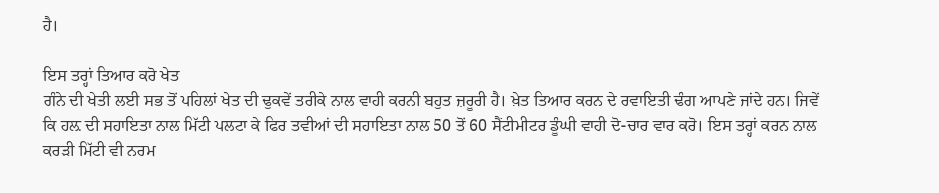ਹੈ।

ਇਸ ਤਰ੍ਹਾਂ ਤਿਆਰ ਕਰੋ ਖੇਤ
ਗੰਨੇ ਦੀ ਖੇਤੀ ਲਈ ਸਭ ਤੋਂ ਪਹਿਲਾਂ ਖੇਤ ਦੀ ਢੁਕਵੇਂ ਤਰੀਕੇ ਨਾਲ ਵਾਹੀ ਕਰਨੀ ਬਹੁਤ ਜ਼ਰੂਰੀ ਹੈ। ਖ਼ੇਤ ਤਿਆਰ ਕਰਨ ਦੇ ਰਵਾਇਤੀ ਢੰਗ ਆਪਣੇ ਜਾਂਦੇ ਹਨ। ਜਿਵੇਂ ਕਿ ਹਲ਼ ਦੀ ਸਹਾਇਤਾ ਨਾਲ ਮਿੱਟੀ ਪਲਟਾ ਕੇ ਫਿਰ ਤਵੀਆਂ ਦੀ ਸਹਾਇਤਾ ਨਾਲ 50 ਤੋਂ 60 ਸੈਂਟੀਮੀਟਰ ਡੂੰਘੀ ਵਾਹੀ ਦੋ-ਚਾਰ ਵਾਰ ਕਰੋ। ਇਸ ਤਰ੍ਹਾਂ ਕਰਨ ਨਾਲ ਕਰੜੀ ਮਿੱਟੀ ਵੀ ਨਰਮ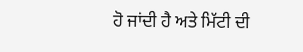ਹੋ ਜਾਂਦੀ ਹੈ ਅਤੇ ਮਿੱਟੀ ਦੀ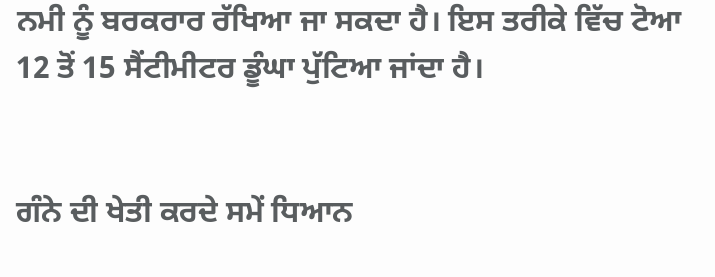ਨਮੀ ਨੂੰ ਬਰਕਰਾਰ ਰੱਖਿਆ ਜਾ ਸਕਦਾ ਹੈ। ਇਸ ਤਰੀਕੇ ਵਿੱਚ ਟੋਆ 12 ਤੋਂ 15 ਸੈਂਟੀਮੀਟਰ ਡੂੰਘਾ ਪੁੱਟਿਆ ਜਾਂਦਾ ਹੈ।


ਗੰਨੇ ਦੀ ਖੇਤੀ ਕਰਦੇ ਸਮੇਂ ਧਿਆਨ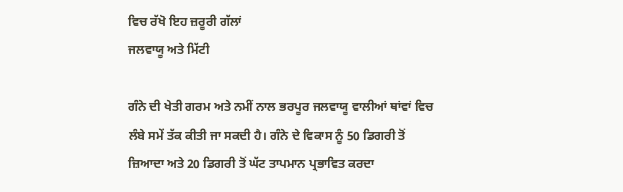ਵਿਚ ਰੱਖੋ ਇਹ ਜ਼ਰੂਰੀ ਗੱਲਾਂ
ਜਲਵਾਯੂ ਅਤੇ ਮਿੱਟੀ

ਗੰਨੇ ਦੀ ਖੇਤੀ ਗਰਮ ਅਤੇ ਨਮੀਂ ਨਾਲ ਭਰਪੂਰ ਜਲਵਾਯੂ ਵਾਲੀਆਂ ਥਾਂਵਾਂ ਵਿਚ ਲੰਬੇ ਸਮੇਂ ਤੱਕ ਕੀਤੀ ਜਾ ਸਕਦੀ ਹੈ। ਗੰਨੇ ਦੇ ਵਿਕਾਸ ਨੂੰ 50 ਡਿਗਰੀ ਤੋਂ ਜ਼ਿਆਦਾ ਅਤੇ 20 ਡਿਗਰੀ ਤੋਂ ਘੱਟ ਤਾਪਮਾਨ ਪ੍ਰਭਾਵਿਤ ਕਰਦਾ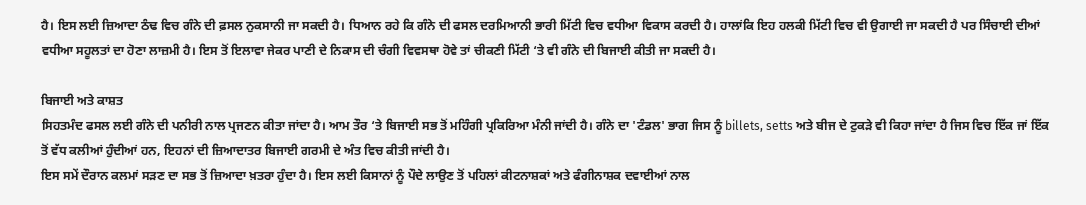ਹੈ। ਇਸ ਲਈ ਜ਼ਿਆਦਾ ਠੰਢ ਵਿਚ ਗੰਨੇ ਦੀ ਫ਼ਸਲ ਨੁਕਸਾਨੀ ਜਾ ਸਕਦੀ ਹੈ। ਧਿਆਨ ਰਹੇ ਕਿ ਗੰਨੇ ਦੀ ਫਸਲ ਦਰਮਿਆਨੀ ਭਾਰੀ ਮਿੱਟੀ ਵਿਚ ਵਧੀਆ ਵਿਕਾਸ ਕਰਦੀ ਹੈ। ਹਾਲਾਂਕਿ ਇਹ ਹਲਕੀ ਮਿੱਟੀ ਵਿਚ ਵੀ ਉਗਾਈ ਜਾ ਸਕਦੀ ਹੈ ਪਰ ਸਿੰਚਾਈ ਦੀਆਂ ਵਧੀਆ ਸਹੂਲਤਾਂ ਦਾ ਹੋਣਾ ਲਾਜ਼ਮੀ ਹੈ। ਇਸ ਤੋਂ ਇਲਾਵਾ ਜੇਕਰ ਪਾਣੀ ਦੇ ਨਿਕਾਸ ਦੀ ਚੰਗੀ ਵਿਵਸਥਾ ਹੋਵੇ ਤਾਂ ਚੀਕਣੀ ਮਿੱਟੀ ‘ਤੇ ਵੀ ਗੰਨੇ ਦੀ ਬਿਜਾਈ ਕੀਤੀ ਜਾ ਸਕਦੀ ਹੈ।

ਬਿਜਾਈ ਅਤੇ ਕਾਸ਼ਤ
ਸਿਹਤਮੰਦ ਫਸਲ ਲਈ ਗੰਨੇ ਦੀ ਪਨੀਰੀ ਨਾਲ ਪ੍ਰਜਣਨ ਕੀਤਾ ਜਾਂਦਾ ਹੈ। ਆਮ ਤੌਰ ‘ਤੇ ਬਿਜਾਈ ਸਭ ਤੋਂ ਮਹਿੰਗੀ ਪ੍ਰਕਿਰਿਆ ਮੰਨੀ ਜਾਂਦੀ ਹੈ। ਗੰਨੇ ਦਾ 'ਟੰਡਲ' ਭਾਗ ਜਿਸ ਨੂੰ billets, setts ਅਤੇ ਬੀਜ ਦੇ ਟੁਕੜੇ ਵੀ ਕਿਹਾ ਜਾਂਦਾ ਹੈ ਜਿਸ ਵਿਚ ਇੱਕ ਜਾਂ ਇੱਕ ਤੋਂ ਵੱਧ ਕਲੀਆਂ ਹੁੰਦੀਆਂ ਹਨ, ਇਹਨਾਂ ਦੀ ਜ਼ਿਆਦਾਤਰ ਬਿਜਾਈ ਗਰਮੀ ਦੇ ਅੰਤ ਵਿਚ ਕੀਤੀ ਜਾਂਦੀ ਹੈ।
ਇਸ ਸਮੇਂ ਦੌਰਾਨ ਕਲਮਾਂ ਸੜਣ ਦਾ ਸਭ ਤੋਂ ਜ਼ਿਆਦਾ ਖ਼ਤਰਾ ਹੁੰਦਾ ਹੈ। ਇਸ ਲਈ ਕਿਸਾਨਾਂ ਨੂੰ ਪੌਦੇ ਲਾਉਣ ਤੋਂ ਪਹਿਲਾਂ ਕੀਟਨਾਸ਼ਕਾਂ ਅਤੇ ਫੰਗੀਨਾਸ਼ਕ ਦਵਾਈਆਂ ਨਾਲ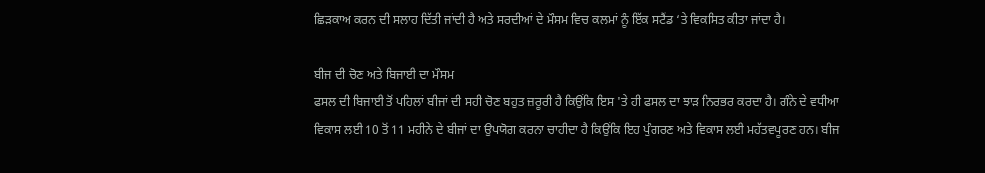ਛਿੜਕਾਅ ਕਰਨ ਦੀ ਸਲਾਹ ਦਿੱਤੀ ਜਾਂਦੀ ਹੈ ਅਤੇ ਸਰਦੀਆਂ ਦੇ ਮੌਸਮ ਵਿਚ ਕਲਮਾਂ ਨੂੰ ਇੱਕ ਸਟੈਂਡ ‘ਤੇ ਵਿਕਸਿਤ ਕੀਤਾ ਜਾਂਦਾ ਹੈ।

ਬੀਜ ਦੀ ਚੋਣ ਅਤੇ ਬਿਜਾਈ ਦਾ ਮੌਸਮ
ਫਸਲ ਦੀ ਬਿਜਾਈ ਤੋਂ ਪਹਿਲਾਂ ਬੀਜਾਂ ਦੀ ਸਹੀ ਚੋਣ ਬਹੁਤ ਜ਼ਰੂਰੀ ਹੈ ਕਿਉਂਕਿ ਇਸ 'ਤੇ ਹੀ ਫਸਲ ਦਾ ਝਾੜ ਨਿਰਭਰ ਕਰਦਾ ਹੈ। ਗੰਨੇ ਦੇ ਵਧੀਆ ਵਿਕਾਸ ਲਈ 10 ਤੋਂ 11 ਮਹੀਨੇ ਦੇ ਬੀਜਾਂ ਦਾ ਉਪਯੋਗ ਕਰਨਾ ਚਾਹੀਦਾ ਹੈ ਕਿਉਂਕਿ ਇਹ ਪੁੰਗਰਣ ਅਤੇ ਵਿਕਾਸ ਲਈ ਮਹੱਤਵਪੂਰਣ ਹਨ। ਬੀਜ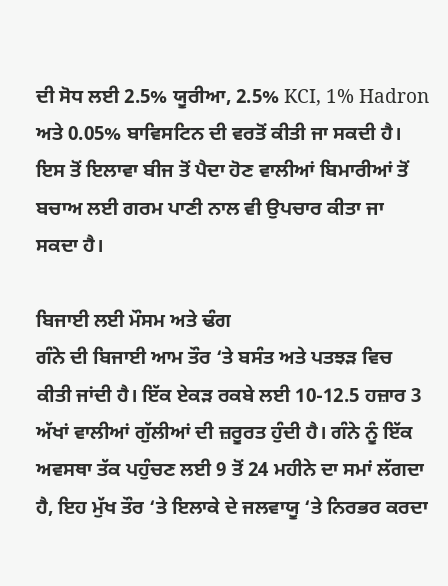ਦੀ ਸੋਧ ਲਈ 2.5% ਯੂਰੀਆ, 2.5% KCI, 1% Hadron ਅਤੇ 0.05% ਬਾਵਿਸਟਿਨ ਦੀ ਵਰਤੋਂ ਕੀਤੀ ਜਾ ਸਕਦੀ ਹੈ। ਇਸ ਤੋਂ ਇਲਾਵਾ ਬੀਜ ਤੋਂ ਪੈਦਾ ਹੋਣ ਵਾਲੀਆਂ ਬਿਮਾਰੀਆਂ ਤੋਂ ਬਚਾਅ ਲਈ ਗਰਮ ਪਾਣੀ ਨਾਲ ਵੀ ਉਪਚਾਰ ਕੀਤਾ ਜਾ ਸਕਦਾ ਹੈ।

ਬਿਜਾਈ ਲਈ ਮੌਸਮ ਅਤੇ ਢੰਗ
ਗੰਨੇ ਦੀ ਬਿਜਾਈ ਆਮ ਤੌਰ ‘ਤੇ ਬਸੰਤ ਅਤੇ ਪਤਝੜ ਵਿਚ ਕੀਤੀ ਜਾਂਦੀ ਹੈ। ਇੱਕ ਏਕੜ ਰਕਬੇ ਲਈ 10-12.5 ਹਜ਼ਾਰ 3 ਅੱਖਾਂ ਵਾਲੀਆਂ ਗੁੱਲੀਆਂ ਦੀ ਜ਼ਰੂਰਤ ਹੁੰਦੀ ਹੈ। ਗੰਨੇ ਨੂੰ ਇੱਕ ਅਵਸਥਾ ਤੱਕ ਪਹੁੰਚਣ ਲਈ 9 ਤੋਂ 24 ਮਹੀਨੇ ਦਾ ਸਮਾਂ ਲੱਗਦਾ ਹੈ, ਇਹ ਮੁੱਖ ਤੌਰ ‘ਤੇ ਇਲਾਕੇ ਦੇ ਜਲਵਾਯੂ ‘ਤੇ ਨਿਰਭਰ ਕਰਦਾ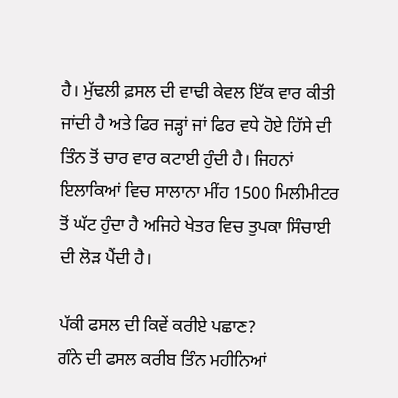ਹੈ। ਮੁੱਢਲੀ ਫ਼ਸਲ ਦੀ ਵਾਢੀ ਕੇਵਲ ਇੱਕ ਵਾਰ ਕੀਤੀ ਜਾਂਦੀ ਹੈ ਅਤੇ ਫਿਰ ਜੜ੍ਹਾਂ ਜਾਂ ਫਿਰ ਵਧੇ ਹੋਏ ਹਿੱਸੇ ਦੀ ਤਿੰਨ ਤੋਂ ਚਾਰ ਵਾਰ ਕਟਾਈ ਹੁੰਦੀ ਹੈ। ਜਿਹਨਾਂ ਇਲਾਕਿਆਂ ਵਿਚ ਸਾਲਾਨਾ ਮੀਂਹ 1500 ਮਿਲੀਮੀਟਰ ਤੋਂ ਘੱਟ ਹੁੰਦਾ ਹੈ ਅਜਿਹੇ ਖੇਤਰ ਵਿਚ ਤੁਪਕਾ ਸਿੰਚਾਈ ਦੀ ਲੋੜ ਪੈਂਦੀ ਹੈ।

ਪੱਕੀ ਫਸਲ ਦੀ ਕਿਵੇਂ ਕਰੀਏ ਪਛਾਣ?
ਗੰਨੇ ਦੀ ਫਸਲ ਕਰੀਬ ਤਿੰਨ ਮਹੀਨਿਆਂ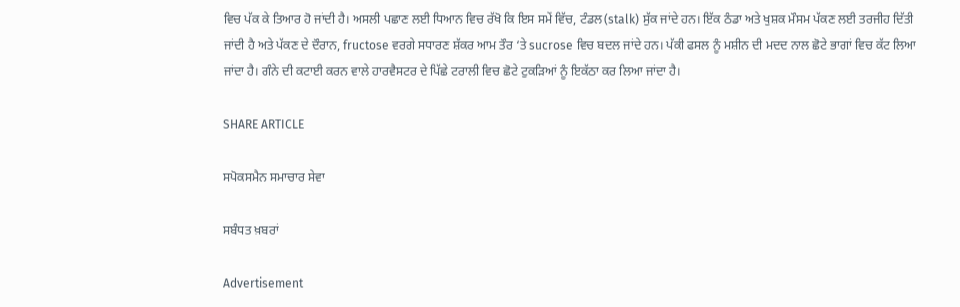ਵਿਚ ਪੱਕ ਕੇ ਤਿਆਰ ਹੋ ਜਾਂਦੀ ਹੈ। ਅਸਲੀ ਪਛਾਣ ਲਈ ਧਿਆਨ ਵਿਚ ਰੱਖੋ ਕਿ ਇਸ ਸਮੇਂ ਵਿੱਚ, ਟੰਡਲ(stalk) ਸੁੱਕ ਜਾਂਦੇ ਹਨ। ਇੱਕ ਠੰਡਾ ਅਤੇ ਖੁਸ਼ਕ ਮੌਸਮ ਪੱਕਣ ਲਈ ਤਰਜੀਹ ਦਿੱਤੀ ਜਾਂਦੀ ਹੈ ਅਤੇ ਪੱਕਣ ਦੇ ਦੌਰਾਨ, fructose ਵਰਗੇ ਸਧਾਰਣ ਸ਼ੱਕਰ ਆਮ ਤੌਰ ‘ਤੇ sucrose ਵਿਚ ਬਦਲ ਜਾਂਦੇ ਹਨ। ਪੱਕੀ ਫਸਲ ਨੂੰ ਮਸ਼ੀਨ ਦੀ ਮਦਦ ਨਾਲ ਛੋਟੇ ਭਾਗਾਂ ਵਿਚ ਕੱਟ ਲਿਆ ਜਾਂਦਾ ਹੈ। ਗੰਨੇ ਦੀ ਕਟਾਈ ਕਰਨ ਵਾਲੇ ਹਾਰਵੈਸਟਰ ਦੇ ਪਿੱਛੇ ਟਰਾਲੀ ਵਿਚ ਛੋਟੇ ਟੁਕੜਿਆਂ ਨੂੰ ਇਕੱਠਾ ਕਰ ਲਿਆ ਜਾਂਦਾ ਹੈ।

SHARE ARTICLE

ਸਪੋਕਸਮੈਨ ਸਮਾਚਾਰ ਸੇਵਾ

ਸਬੰਧਤ ਖ਼ਬਰਾਂ

Advertisement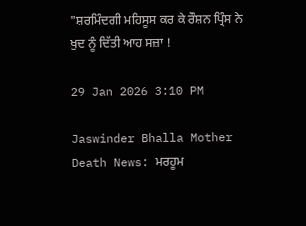"ਸ਼ਰਮਿੰਦਗੀ ਮਹਿਸੂਸ ਕਰ ਕੇ ਰੌਸ਼ਨ ਪ੍ਰਿੰਸ ਨੇ ਖੁਦ ਨੂੰ ਦਿੱਤੀ ਆਹ ਸਜ਼ਾ !

29 Jan 2026 3:10 PM

Jaswinder Bhalla Mother Death News: ਮਰਹੂਮ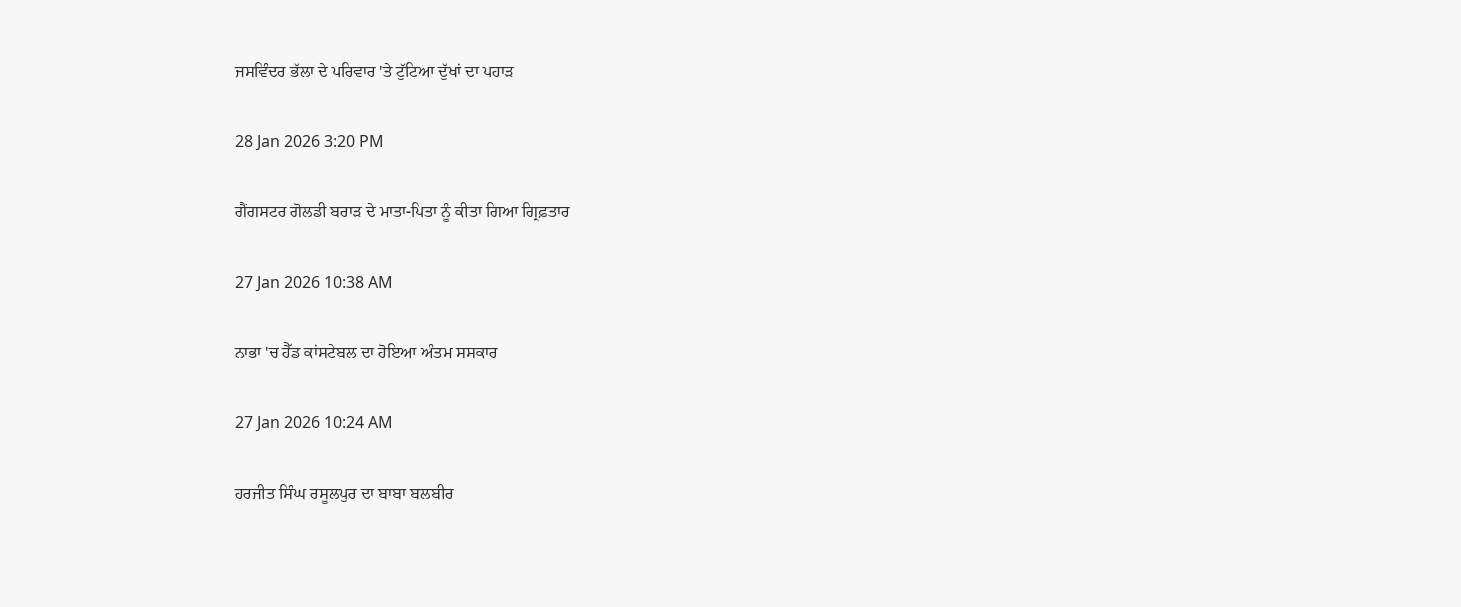ਜਸਵਿੰਦਰ ਭੱਲਾ ਦੇ ਪਰਿਵਾਰ 'ਤੇ ਟੁੱਟਿਆ ਦੁੱਖਾਂ ਦਾ ਪਹਾੜ

28 Jan 2026 3:20 PM

ਗੈਂਗਸਟਰ ਗੋਲਡੀ ਬਰਾੜ ਦੇ ਮਾਤਾ-ਪਿਤਾ ਨੂੰ ਕੀਤਾ ਗਿਆ ਗ੍ਰਿਫ਼ਤਾਰ

27 Jan 2026 10:38 AM

ਨਾਭਾ 'ਚ ਹੈੱਡ ਕਾਂਸਟੇਬਲ ਦਾ ਹੋਇਆ ਅੰਤਮ ਸਸਕਾਰ

27 Jan 2026 10:24 AM

ਹਰਜੀਤ ਸਿੰਘ ਰਸੂਲਪੁਰ ਦਾ ਬਾਬਾ ਬਲਬੀਰ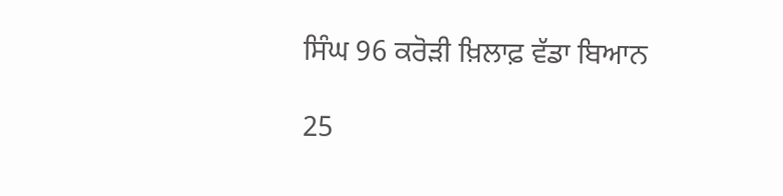ਸਿੰਘ 96 ਕਰੋੜੀ ਖ਼ਿਲਾਫ਼ ਵੱਡਾ ਬਿਆਨ

25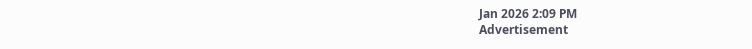Jan 2026 2:09 PM
Advertisement